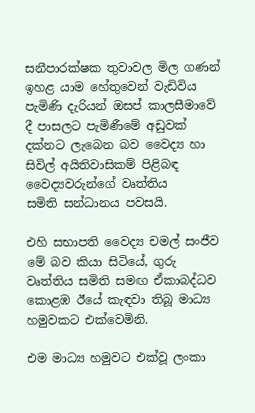සනීපාරක්ෂක තුවාවල මිල ගණන් ඉහළ යාම හේතුවෙන් වැඩිවිය පැමිණි දැරියන් ඔසප් කාලසීමාවේ දී පාසලට පැමිණීමේ අඩුවක් දක්නට ලැබෙන බව වෛද්‍ය හා සිවිල් අයිතිවාසිකම් පිළිබඳ වෛද්‍යවරුන්ගේ වෘත්තිය
සමිති සන්ධානය පවසයි.

එහි සභාපති වෛද්‍ය චමල් සංජීව මේ බව කියා සිටියේ, ගුරු වෘත්තිය සමිති සමඟ ඒකාබද්ධව කොළඹ ඊයේ කැඳවා තිබූ මාධ්‍ය හමුවකට එක්වෙමිනි.

එම මාධ්‍ය හමුවට එක්වූ ලංකා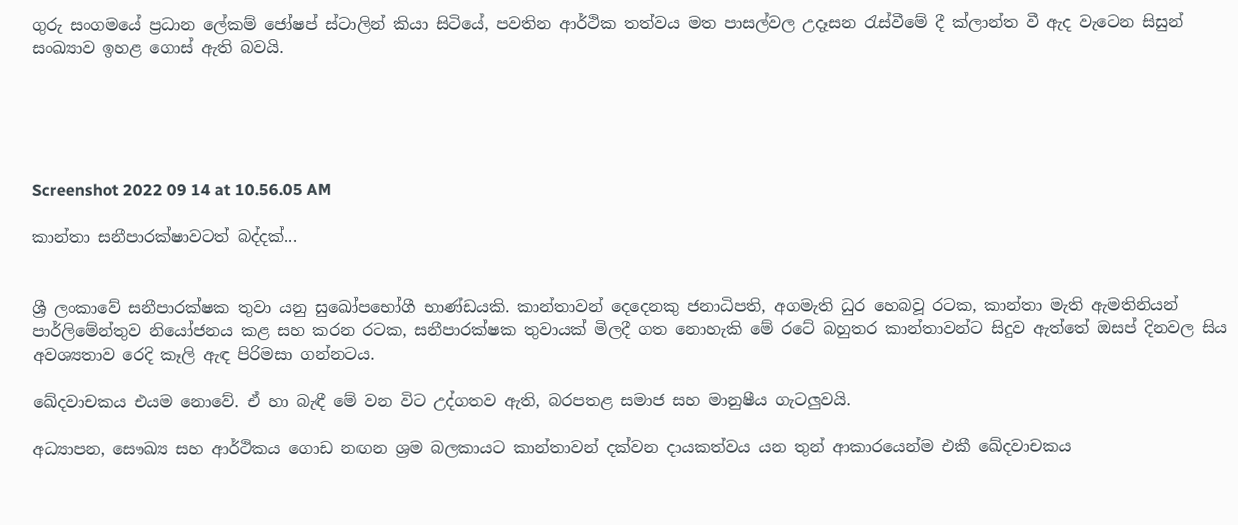ගුරු සංගමයේ ප්‍රධාන ලේකම් ජෝෂප් ස්ටාලින් කියා සිටියේ, පවතින ආර්ථික තත්වය මත පාසල්වල උදෑසන රැස්වීමේ දී ක්ලාන්ත වී ඇද වැටෙන සිසුන් සංඛ්‍යාව ඉහළ ගොස් ඇති බවයි.





Screenshot 2022 09 14 at 10.56.05 AM

කාන්තා සනීපාරක්ෂාවටත් බද්දක්...


ශ්‍රී ලංකාවේ සනීපාරක්ෂක තුවා යනු සුඛෝපභෝගී භාණ්ඩයකි. කාන්තාවන් දෙදෙනකු ජනාධිපති, අගමැති ධුර හෙබවූ රටක, කාන්තා මැති ඇමතිනියන් පාර්ලිමේන්තුව නියෝජනය කළ සහ කරන රටක, සනීපාරක්ෂක තුවායක් මිලදී ගත නොහැකි මේ රටේ බහුතර කාන්තාවන්ට සිදුව ඇත්තේ ඔසප් දිනවල සිය අවශ්‍යතාව රෙදි කෑලි ඇඳ පිරිමසා ගන්නටය.

ඛේදවාචකය එයම නොවේ. ඒ හා බැඳී මේ වන විට උද්ගතව ඇති, බරපතළ සමාජ සහ මානුෂීය ගැටලුවයි.

අධ්‍යාපන, සෞඛ්‍ය සහ ආර්ථිකය ගොඩ නඟන ශ්‍රම බලකායට කාන්තාවන් දක්වන දායකත්වය යන තුන් ආකාරයෙන්ම එකී ඛේදවාචකය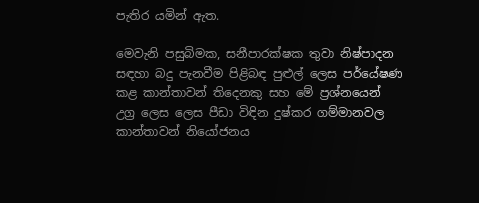පැතිර යමින් ඇත.

මෙවැනි පසුබිමක, සනීපාරක්ෂක තුවා නිෂ්පාදන සඳහා බදු පැනවීම පිළිබඳ පුළුල් ලෙස පර්යේෂණ කළ කාන්තාවන් තිදෙනකු සහ මේ ප්‍රශ්නයෙන් උග්‍ර ලෙස ලෙස පීඩා විඳින දුෂ්කර ගම්මානවල කාන්තාවන් නියෝජනය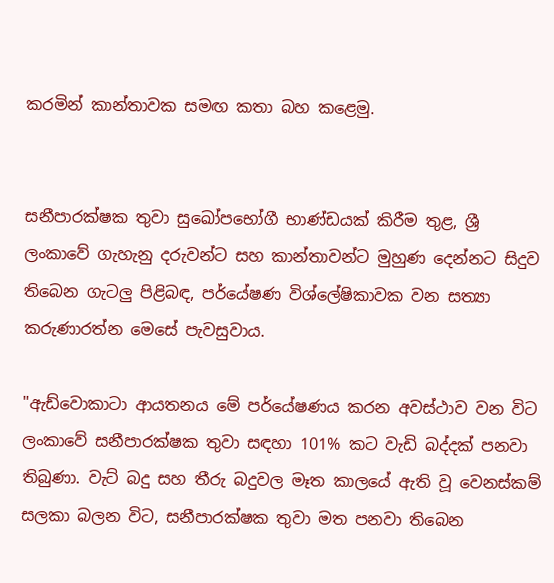කරමින් කාන්තාවක සමඟ කතා බහ කළෙමු.


සනීපාරක්ෂක තුවා සුඛෝපභෝගී භාණ්ඩයක් කිරීම තුළ, ශ්‍රී ලංකාවේ ගැහැනු දරුවන්ට සහ කාන්තාවන්ට මුහුණ දෙන්නට සිදුව තිබෙන ගැටලු පිළිබඳ, පර්යේෂණ විශ්ලේෂිකාවක වන සත්‍යා කරුණාරත්න මෙසේ පැවසුවාය.

"ඇඩ්වොකාටා ආයතනය මේ පර්යේෂණය කරන අවස්ථාව වන විට ලංකාවේ සනීපාරක්ෂක තුවා සඳහා 101% කට වැඩි බද්දක් පනවා තිබුණා. වැට් බදු සහ තීරු බදුවල මෑත කාලයේ ඇති වූ වෙනස්කම් සලකා බලන විට, සනීපාරක්ෂක තුවා මත පනවා තිබෙන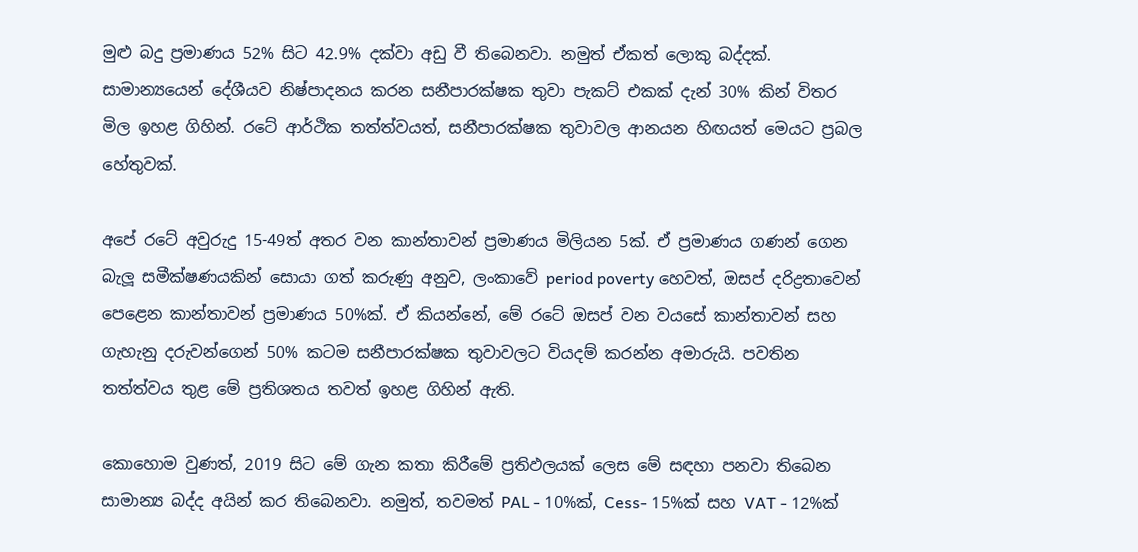මුළු බදු ප්‍රමාණය 52% සිට 42.9% දක්වා අඩු වී තිබෙනවා. නමුත් ඒකත් ලොකු බද්දක්. සාමාන්‍යයෙන් දේශීයව නිෂ්පාදනය කරන සනීපාරක්ෂක තුවා පැකට් එකක් දැන් 30% කින් විතර මිල ඉහළ ගිහින්. රටේ ආර්ථික තත්ත්වයත්, සනීපාරක්ෂක තුවාවල ආනයන හිඟයත් මෙයට ප්‍රබල හේතුවක්.

අපේ රටේ අවුරුදු 15-49ත් අතර වන කාන්තාවන් ප්‍රමාණය මිලියන 5ක්. ඒ ප්‍රමාණය ගණන් ගෙන බැලූ සමීක්ෂණයකින් සොයා ගත් කරුණු අනුව, ලංකාවේ period poverty හෙවත්, ඔසප් දරිද්‍රතාවෙන් පෙළෙන කාන්තාවන් ප්‍රමාණය 50%ක්. ඒ කියන්නේ, මේ රටේ ඔසප් වන වයසේ කාන්තාවන් සහ ගැහැනු දරුවන්ගෙන් 50% කටම සනීපාරක්ෂක තුවාවලට වියදම් කරන්න අමාරුයි. පවතින තත්ත්වය තුළ මේ ප්‍රතිශතය තවත් ඉහළ ගිහින් ඇති.

කොහොම වුණත්, 2019 සිට මේ ගැන කතා කිරීමේ ප්‍රතිඵලයක් ලෙස මේ සඳහා පනවා තිබෙන සාමාන්‍ය බද්ද අයින් කර තිබෙනවා. නමුත්, තවමත් PAL - 10%ක්, Cess- 15%ක් සහ VAT - 12%ක්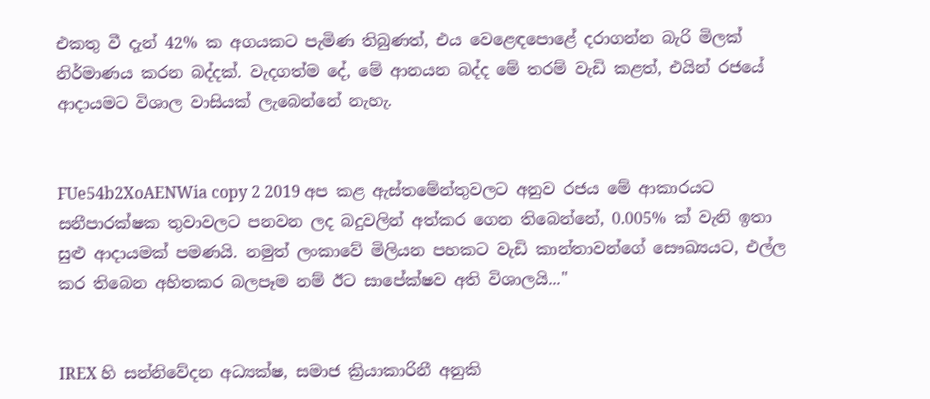එකතු වී දැන් 42% ක අගයකට පැමිණ තිබුණත්, එය වෙළෙඳපොළේ දරාගන්න බැරි මිලක් නිර්මාණය කරන බද්දක්. වැදගත්ම දේ, මේ ආනයන බද්ද මේ තරම් වැඩි කළත්, එයින් රජයේ ආදායමට විශාල වාසියක් ලැබෙන්නේ නැහැ.


FUe54b2XoAENWia copy 2 2019 අප කළ ඇස්තමේන්තුවලට අනුව රජය මේ ආකාරයට සනීපාරක්ෂක තුවාවලට පනවන ලද බදුවලින් අත්කර ගෙන තිබෙන්නේ, 0.005% ක් වැනි ඉතා සුළු ආදායමක් පමණයි. නමුත් ලංකාවේ මිලියන පහකට වැඩි කාන්තාවන්ගේ සෞඛ්‍යයට, එල්ල කර තිබෙන අහිතකර බලපෑම නම් ඊට සාපේක්ෂව අති විශාලයි..."


IREX හි සන්නිවේදන අධ්‍යක්ෂ, සමාජ ක්‍රියාකාරිනී අනුකි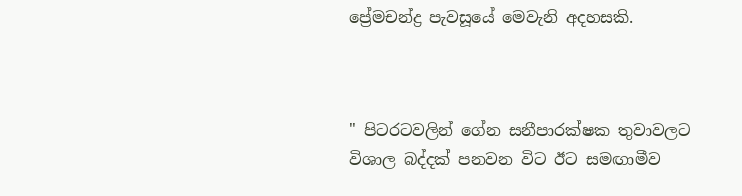ප්‍රේමචන්ද්‍ර පැවසූයේ මෙවැනි අදහසකි.



" පිටරටවලින් ගේන සනීපාරක්ෂක තුවාවලට විශාල බද්දක් පනවන විට ඊට සමඟාමීව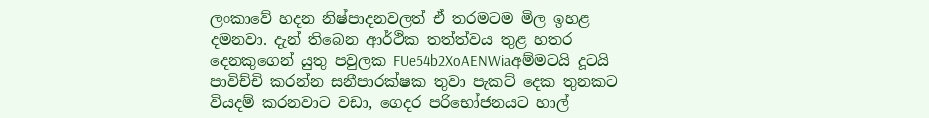ලංකාවේ හදන නිෂ්පාදනවලත් ඒ තරමටම මිල ඉහළ දමනවා. දැන් තිබෙන ආර්ථික තත්ත්වය තුළ හතර දෙනකුගෙන් යුතු පවුලක FUe54b2XoAENWiaඅම්මටයි දූටයි පාවිච්චි කරන්න සනීපාරක්ෂක තුවා පැකට් දෙක තුනකට වියදම් කරනවාට වඩා, ගෙදර පරිභෝජනයට හාල්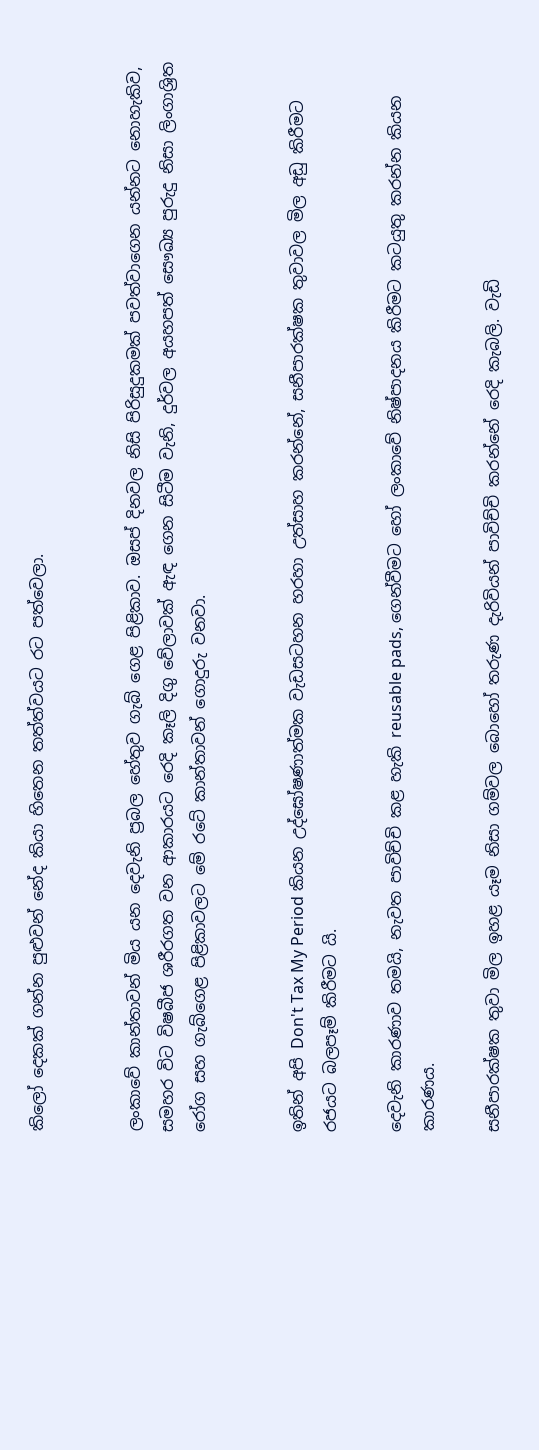කිලෝ දෙකක් ගන්න පුළුවන් නේද කියා හිතෙන තත්ත්වයට රට පත්වෙලා.


ලංකාවේ කාන්තාවන් මිය යන දෙවැනි ප්‍රබල හේතුව ගැබ් ගෙළ පිළිකාව. ඔසප් දිනවල නිසි පිරිසුදුකමක් පවත්වාගෙන යන්නට නොහැකිව, සමහර විට විෂබීජ ශරීරගත වන ආකාරයට රෙදි කෑලි දිගු වේලාවක් ඇඳ ගෙන සිටීම වැනි, දුර්වල අයහපත් සෞඛ්‍ය පුරුදු නිසා ලිංගාශ්‍රිත රෝග සහ ගැබ්ගෙළ පිළිකාවලට මේ රටේ කාන්තාවන් ගොදුරු වනවා.


ඉතින් අපි Don't Tax My Period කියන උද්ඝෝෂණාත්මක වැඩසටහන හරහා උත්සාහ කරන්නේ, සනීපාරක්ෂක තුවාවල මිල අඩු කිරීමට රජයට බලපෑම් කිරීමට යි.

දෙවැනි කාරණාව තමයි, නැවත පාවිච්චි කළ හැකි reusable pads, ගෙන්වීමට හෝ ලංකාවේ නිෂ්පාදනය කිරීමට කටයුතු කරන්න කියන කාරණය.

සනීපාරක්ෂක තුවා මිල ඉහළ යෑම නිසා ගම්වල බොහෝ තරුණ දැරිවියන් පාවිච්චි කරන්නේ රෙදි කැබලි. වැඩි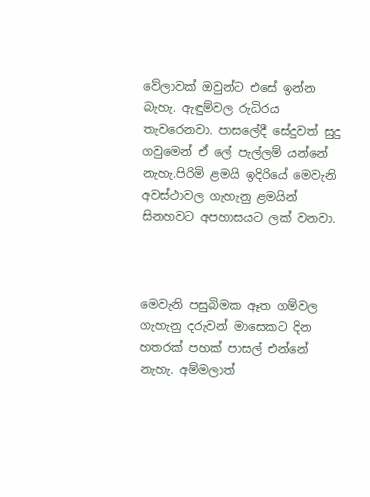වේලාවක් ඔවුන්ට එසේ ඉන්න බැහැ. ඇඳුම්වල රුධිරය තැවරෙනවා. පාසලේදී සේදුවත් සුදු ගවුමෙන් ඒ ලේ පැල්ලම් යන්නේ නැහැ.පිරිමි ළමයි ඉදිරියේ මෙවැනි අවස්ථාවල ගැහැනු ළමයින් සිනහවට අපහාසයට ලක් වනවා.



මෙවැනි පසුබිමක ඈත ගම්වල ගැහැනු දරුවන් මාසෙකට දින හතරක් පහක් පාසල් එන්නේ නැහැ. අම්මලාත්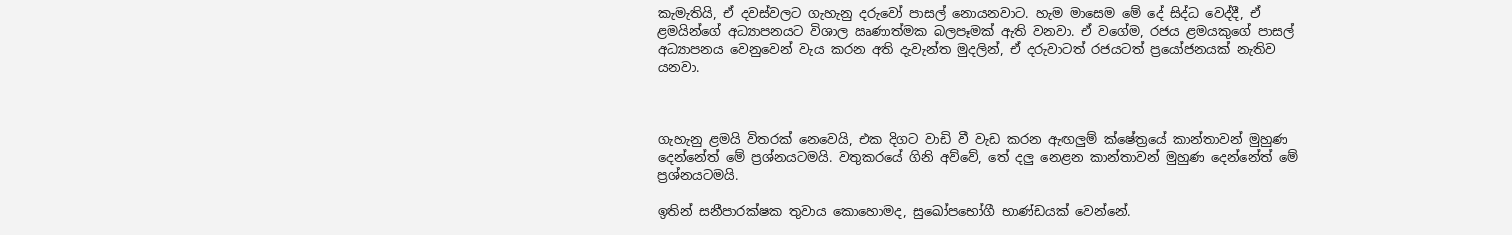කැමැතියි, ඒ දවස්වලට ගැහැනු දරුවෝ පාසල් නොයනවාට. හැම මාසෙම මේ දේ සිද්ධ වෙද්දී, ඒ ළමයින්ගේ අධ්‍යාපනයට විශාල ඍණාත්මක බලපෑමක් ඇති වනවා. ඒ වගේම, රජය ළමයකුගේ පාසල් අධ්‍යාපනය වෙනුවෙන් වැය කරන අති දැවැන්ත මුදලින්, ඒ දරුවාටත් රජයටත් ප්‍රයෝජනයක් නැතිව යනවා.



ගැහැනු ළමයි විතරක් නෙවෙයි, එක දිගට වාඩි වී වැඩ කරන ඇඟලුම් ක්ෂේත්‍රයේ කාන්තාවන් මුහුණ දෙන්නේත් මේ ප්‍රශ්නයටමයි. වතුකරයේ ගිනි අව්වේ, තේ දලු නෙළන කාන්තාවන් මුහුණ දෙන්නේත් මේ ප්‍රශ්නයටමයි.

ඉතින් සනීපාරක්ෂක තුවාය කොහොමද, සුඛෝපභෝගී භාණ්ඩයක් වෙන්නේ.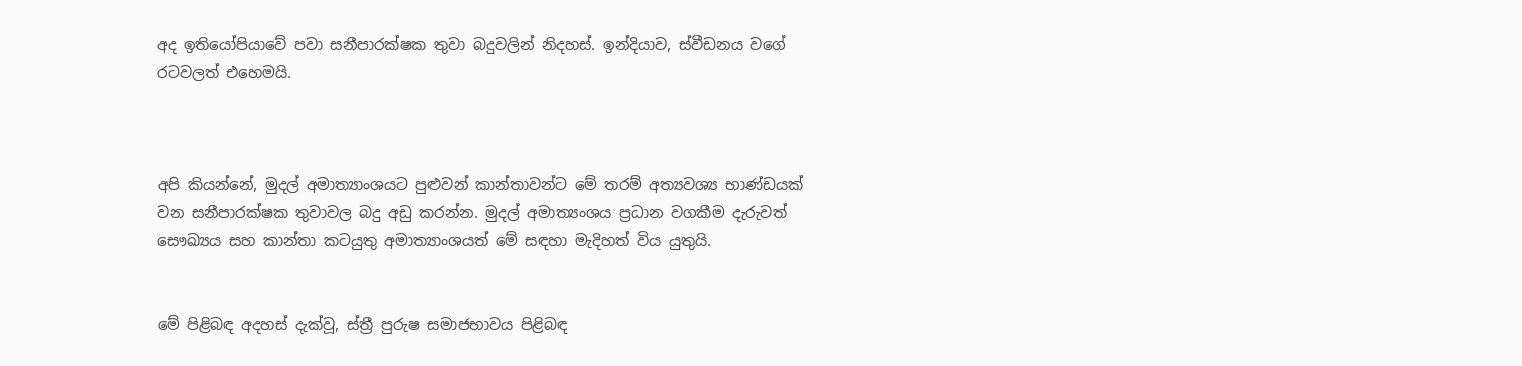අද ඉතියෝපියාවේ පවා සනීපාරක්ෂක තුවා බදුවලින් නිදහස්. ඉන්දියාව, ස්වීඩනය වගේ රටවලත් එහෙමයි.



අපි කියන්නේ, මුදල් අමාත්‍යාංශයට පුළුවන් කාන්තාවන්ට මේ තරම් අත්‍යවශ්‍ය භාණ්ඩයක් වන සනීපාරක්ෂක තුවාවල බදු අඩු කරන්න. මුදල් අමාත්‍යංශය ප්‍රධාන වගකීම දැරුවත් සෞඛ්‍යය සහ කාන්තා කටයුතු අමාත්‍යාංශයත් මේ සඳහා මැදිහත් විය යුතුයි.


මේ පිළිබඳ අදහස් දැක්වූ, ස්ත්‍රී පුරුෂ සමාජභාවය පිළිබඳ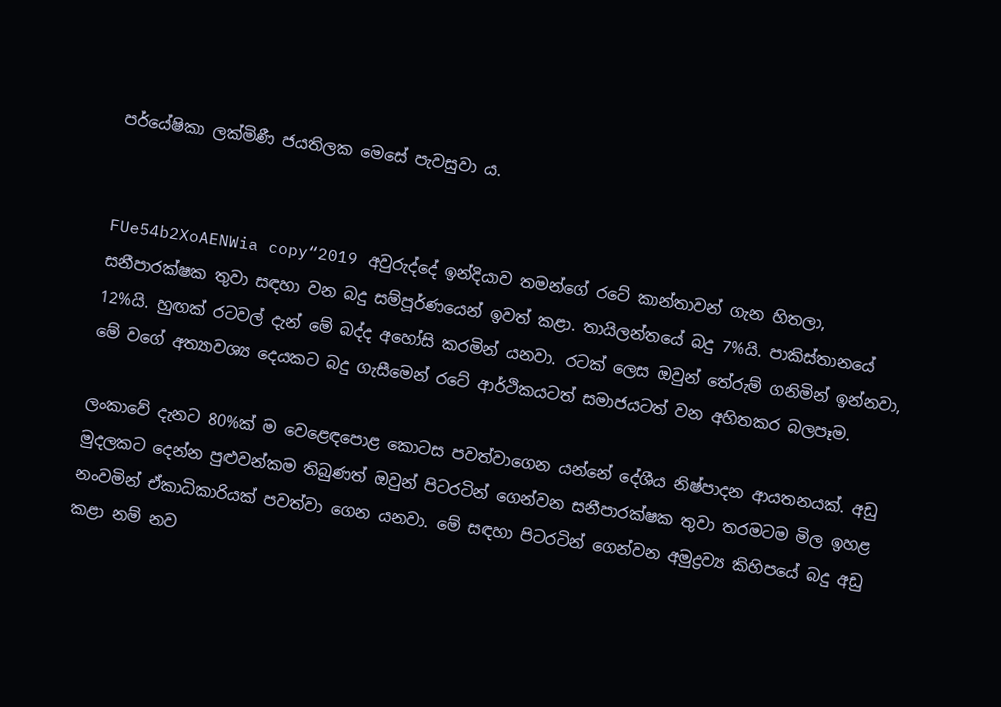පර්යේෂිකා ලක්මිණී ජයතිලක මෙසේ පැවසුවා ය.


FUe54b2XoAENWia copy“2019 අවුරුද්දේ ඉන්දියාව තමන්ගේ රටේ කාන්තාවන් ගැන හිතලා, සනීපාරක්ෂක තුවා සඳහා වන බදු සම්පූර්ණයෙන් ඉවත් කළා. තායිලන්තයේ බදු 7%යි. පාකිස්තානයේ 12%යි. හුඟක් රටවල් දැන් මේ බද්ද අහෝසි කරමින් යනවා. රටක් ලෙස ඔවුන් තේරුම් ගනිමින් ඉන්නවා, මේ වගේ අත්‍යාවශ්‍ය දෙයකට බදු ගැසීමෙන් රටේ ආර්ථිකයටත් සමාජයටත් වන අහිතකර බලපෑම.

ලංකාවේ දැනට 80%ක් ම වෙළෙඳපොළ කොටස පවත්වාගෙන යන්නේ දේශීය නිෂ්පාදන ආයතනයක්. අඩු මුදලකට දෙන්න පුළුවන්කම තිබුණත් ඔවුන් පිටරටින් ගෙන්වන සනීපාරක්ෂක තුවා තරමටම මිල ඉහළ නංවමින් ඒකාධිකාරියක් පවත්වා ගෙන යනවා. මේ සඳහා පිටරටින් ගෙන්වන අමුද්‍රව්‍ය කිහිපයේ බදු අඩු කළා නම් නව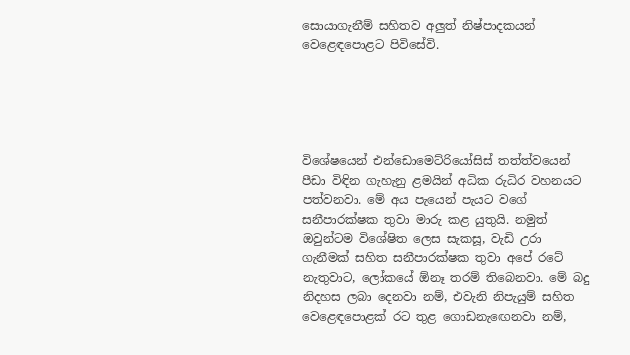සොයාගැනීම් සහිතව අලුත් නිෂ්පාදකයන් වෙළෙඳපොළට පිවිසේවි.





විශේෂයෙන් එන්ඩොමෙට්රියෝසිස් තත්ත්වයෙන් පීඩා විඳින ගැහැනු ළමයින් අධික රුධිර වහනයට පත්වනවා. මේ අය පැයෙන් පැයට වගේ සනීපාරක්ෂක තුවා මාරු කළ යුතුයි. නමුත් ඔවුන්ටම විශේෂිත ලෙස සැකසූ, වැඩි උරා ගැනීමක් සහිත සනීපාරක්ෂක තුවා අපේ රටේ නැතුවාට, ලෝකයේ ඕනෑ තරම් තිබෙනවා. මේ බදු නිදහස ලබා දෙනවා නම්, එවැනි නිපැයුම් සහිත වෙළෙඳපොළක් රට තුළ ගොඩනැඟෙනවා නම්,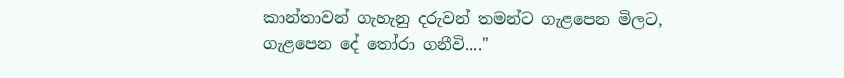කාන්තාවන් ගැහැනු දරුවන් තමන්ට ගැළපෙන මිලට, ගැළපෙන දේ තෝරා ගනීවි...."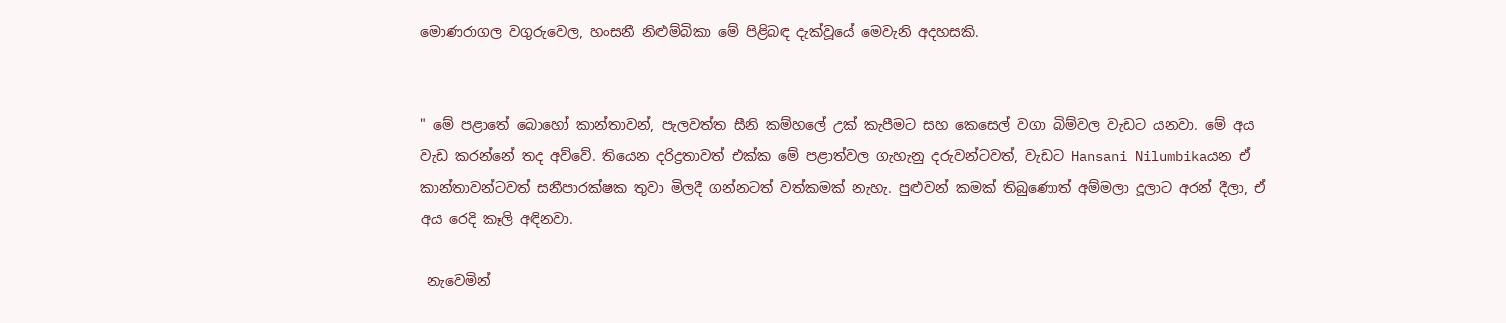මොණරාගල වගුරුවෙල, හංසනී නිළුම්බිකා මේ පිළිබඳ දැක්වූයේ මෙවැනි අදහසකි.


" මේ පළාතේ බොහෝ කාන්තාවන්, පැලවත්ත සීනි කම්හලේ උක් කැපීමට සහ කෙසෙල් වගා බිම්වල වැඩට යනවා. මේ අය වැඩ කරන්නේ තද අව්වේ. තියෙන දරිද්‍රතාවත් එක්ක මේ පළාත්වල ගැහැනු දරුවන්ටවත්, වැඩට Hansani Nilumbikaයන ඒ කාන්තාවන්ටවත් සනීපාරක්ෂක තුවා මිලදී ගන්නටත් වත්කමක් නැහැ. පුළුවන් කමක් තිබුණොත් අම්මලා දූලාට අරන් දීලා, ඒ අය රෙදි කෑලි අඳිනවා.

 නැවෙමින්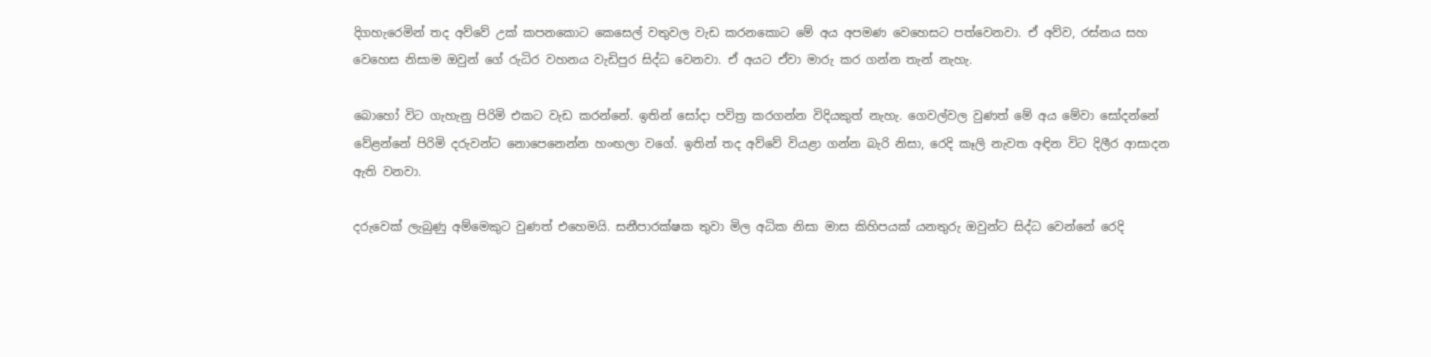දිගහැරෙමින් තද අව්වේ උක් කපනකොට කෙසෙල් වතුවල වැඩ කරනකොට මේ අය අපමණ වෙහෙසට පත්වෙනවා. ඒ අව්ව, රස්නය සහ වෙහෙස නිසාම ඔවුන් ගේ රුධිර වහනය වැඩිපුර සිද්ධ වෙනවා. ඒ අයට ඒවා මාරු කර ගන්න තැන් නැහැ.

බොහෝ විට ගැහැනු පිරිමි එකට වැඩ කරන්නේ. ඉතින් සෝදා පවිත්‍ර කරගන්න විදියකුත් නැහැ. ගෙවල්වල වුණත් මේ අය මේවා සෝදන්නේ වේළන්නේ පිරිමි දරුවන්ට නොපෙනෙන්න හංඟලා වගේ. ඉතින් තද අව්වේ වියළා ගන්න බැරි නිසා, රෙදි කෑලි නැවත අඳින විට දිලීර ආසාදන ඇති වනවා.

දරුවෙක් ලැබුණු අම්මෙකුට වුණත් එහෙමයි. සනීපාරක්ෂක තුවා මිල අධික නිසා මාස කිහිපයක් යනතුරු ඔවුන්ට සිද්ධ වෙන්නේ රෙදි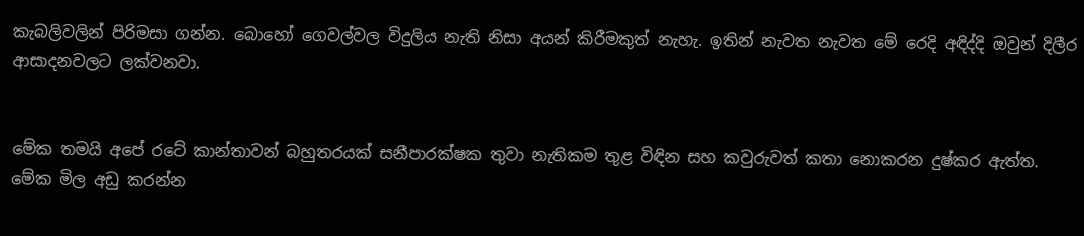කැබලිවලින් පිරිමසා ගන්න. බොහෝ ගෙවල්වල විදුලිය නැති නිසා අයන් කිරීමකුත් නැහැ. ඉතින් නැවත නැවත මේ රෙදි අඳිද්දි ඔවුන් දිලීර ආසාදනවලට ලක්වනවා.


මේක තමයි අපේ රටේ කාන්තාවන් බහුතරයක් සනීපාරක්ෂක තුවා නැතිකම තුළ විඳින සහ කවුරුවත් කතා නොකරන දුෂ්කර ඇත්ත. මේක මිල අඩු කරන්න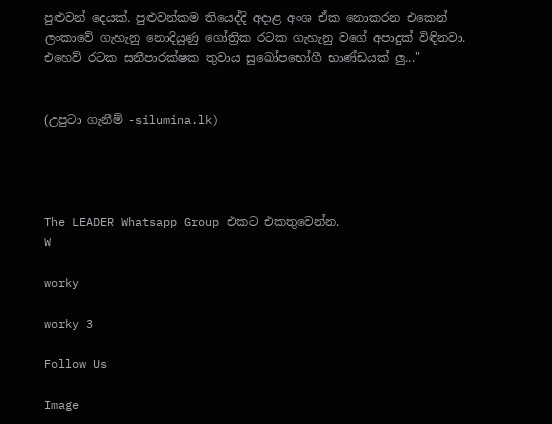පුළුවන් දෙයක්. පුළුවන්කම තියෙද්දි අදාළ අංශ ඒක නොකරන එකෙන් ලංකාවේ ගැහැනු නොදියුණු ගෝත්‍රික රටක ගැහැනු වගේ අපාදුක් විඳිනවා. එහෙව් රටක සනීපාරක්ෂක තුවාය සුඛෝපභෝගී භාණ්ඩයක් ලු..."


(උපුටා ගැනීම් -silumina.lk)




The LEADER Whatsapp Group එකට එකතුවෙන්න.
W

worky

worky 3

Follow Us

Image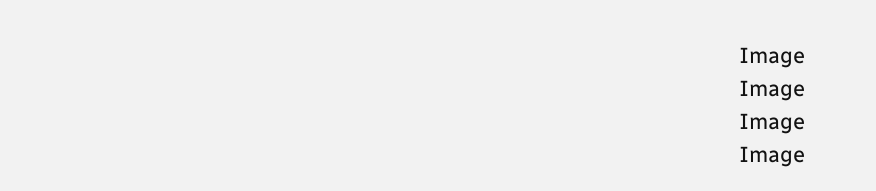Image
Image
Image
Image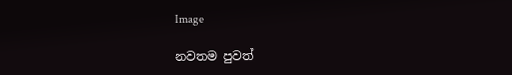Image

නවතම පුවත්